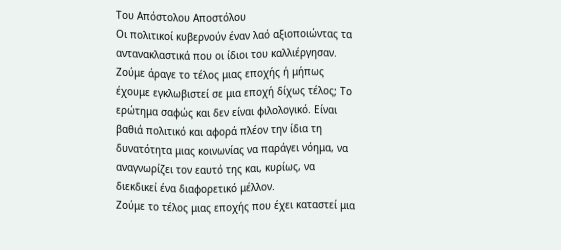Του Απόστολου Αποστόλου
Οι πολιτικοί κυβερνούν έναν λαό αξιοποιώντας τα αντανακλαστικά που οι ίδιοι του καλλιέργησαν.
Ζούμε άραγε το τέλος μιας εποχής ή μήπως έχουμε εγκλωβιστεί σε μια εποχή δίχως τέλος; Το ερώτημα σαφώς και δεν είναι φιλολογικό. Είναι βαθιά πολιτικό και αφορά πλέον την ίδια τη δυνατότητα μιας κοινωνίας να παράγει νόημα, να αναγνωρίζει τον εαυτό της και, κυρίως, να διεκδικεί ένα διαφορετικό μέλλον.
Ζούμε το τέλος μιας εποχής που έχει καταστεί μια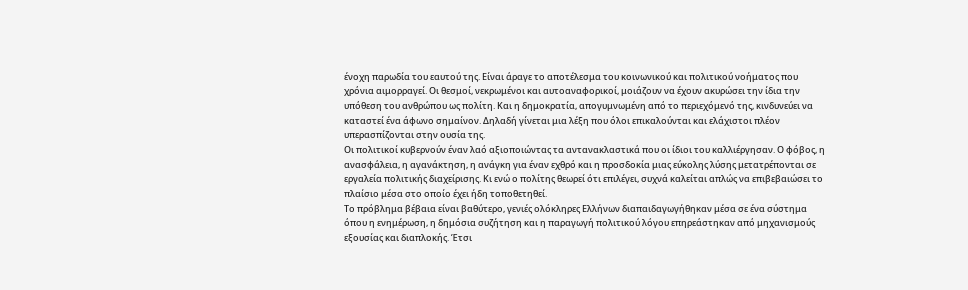ένοχη παρωδία του εαυτού της. Είναι άραγε το αποτέλεσμα του κοινωνικού και πολιτικού νοήματος που χρόνια αιμορραγεί. Οι θεσμοί, νεκρωμένοι και αυτοαναφορικοί, μοιάζουν να έχουν ακυρώσει την ίδια την υπόθεση του ανθρώπου ως πολίτη. Και η δημοκρατία, απογυμνωμένη από το περιεχόμενό της, κινδυνεύει να καταστεί ένα άφωνο σημαίνον. Δηλαδή γίνεται μια λέξη που όλοι επικαλούνται και ελάχιστοι πλέον υπερασπίζονται στην ουσία της.
Οι πολιτικοί κυβερνούν έναν λαό αξιοποιώντας τα αντανακλαστικά που οι ίδιοι του καλλιέργησαν. Ο φόβος, η ανασφάλεια, η αγανάκτηση, η ανάγκη για έναν εχθρό και η προσδοκία μιας εύκολης λύσης μετατρέπονται σε εργαλεία πολιτικής διαχείρισης. Κι ενώ ο πολίτης θεωρεί ότι επιλέγει, συχνά καλείται απλώς να επιβεβαιώσει το πλαίσιο μέσα στο οποίο έχει ήδη τοποθετηθεί.
Το πρόβλημα βέβαια είναι βαθύτερο, γενιές ολόκληρες Ελλήνων διαπαιδαγωγήθηκαν μέσα σε ένα σύστημα όπου η ενημέρωση, η δημόσια συζήτηση και η παραγωγή πολιτικού λόγου επηρεάστηκαν από μηχανισμούς εξουσίας και διαπλοκής. Έτσι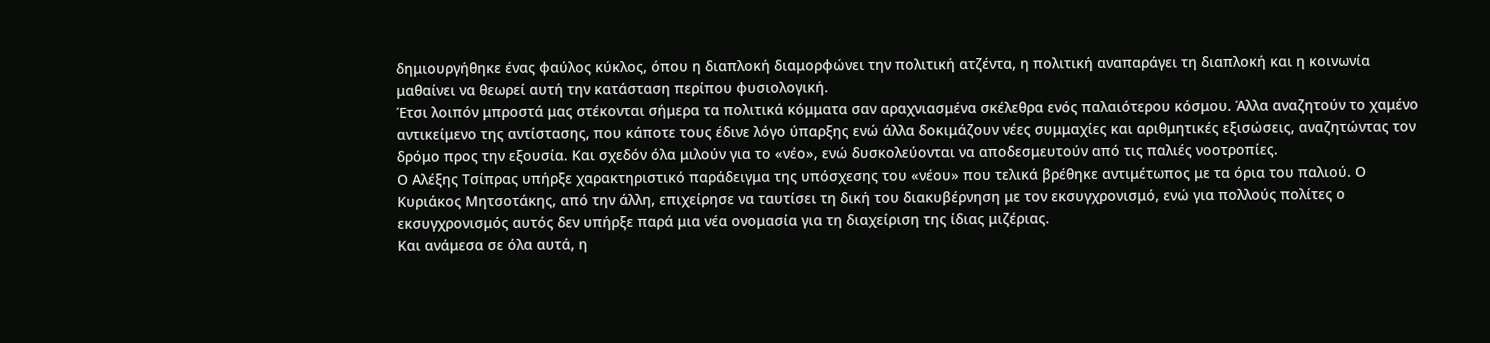δημιουργήθηκε ένας φαύλος κύκλος, όπου η διαπλοκή διαμορφώνει την πολιτική ατζέντα, η πολιτική αναπαράγει τη διαπλοκή και η κοινωνία μαθαίνει να θεωρεί αυτή την κατάσταση περίπου φυσιολογική.
Έτσι λοιπόν μπροστά μας στέκονται σήμερα τα πολιτικά κόμματα σαν αραχνιασμένα σκέλεθρα ενός παλαιότερου κόσμου. Άλλα αναζητούν το χαμένο αντικείμενο της αντίστασης, που κάποτε τους έδινε λόγο ύπαρξης ενώ άλλα δοκιμάζουν νέες συμμαχίες και αριθμητικές εξισώσεις, αναζητώντας τον δρόμο προς την εξουσία. Και σχεδόν όλα μιλούν για το «νέο», ενώ δυσκολεύονται να αποδεσμευτούν από τις παλιές νοοτροπίες.
Ο Αλέξης Τσίπρας υπήρξε χαρακτηριστικό παράδειγμα της υπόσχεσης του «νέου» που τελικά βρέθηκε αντιμέτωπος με τα όρια του παλιού. Ο Κυριάκος Μητσοτάκης, από την άλλη, επιχείρησε να ταυτίσει τη δική του διακυβέρνηση με τον εκσυγχρονισμό, ενώ για πολλούς πολίτες ο εκσυγχρονισμός αυτός δεν υπήρξε παρά μια νέα ονομασία για τη διαχείριση της ίδιας μιζέριας.
Και ανάμεσα σε όλα αυτά, η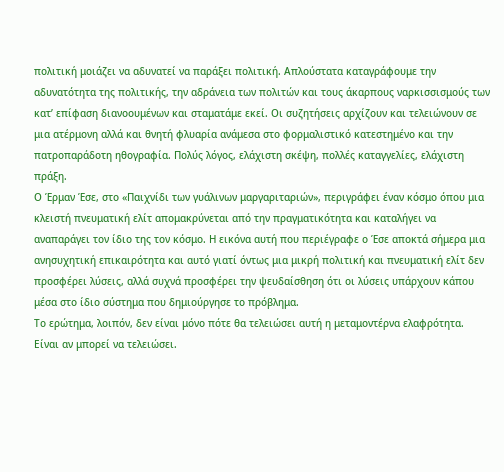πολιτική μοιάζει να αδυνατεί να παράξει πολιτική. Απλούστατα καταγράφουμε την αδυνατότητα της πολιτικής, την αδράνεια των πολιτών και τους άκαρπους ναρκισσισμούς των κατ’ επίφαση διανοουμένων και σταματάμε εκεί. Οι συζητήσεις αρχίζουν και τελειώνουν σε μια ατέρμονη αλλά και θνητή φλυαρία ανάμεσα στο φορμαλιστικό κατεστημένο και την πατροπαράδοτη ηθογραφία. Πολύς λόγος, ελάχιστη σκέψη, πολλές καταγγελίες, ελάχιστη πράξη.
Ο Έρμαν Έσε, στο «Παιχνίδι των γυάλινων μαργαριταριών», περιγράφει έναν κόσμο όπου μια κλειστή πνευματική ελίτ απομακρύνεται από την πραγματικότητα και καταλήγει να αναπαράγει τον ίδιο της τον κόσμο. Η εικόνα αυτή που περιέγραφε ο Έσε αποκτά σήμερα μια ανησυχητική επικαιρότητα και αυτό γιατί όντως μια μικρή πολιτική και πνευματική ελίτ δεν προσφέρει λύσεις, αλλά συχνά προσφέρει την ψευδαίσθηση ότι οι λύσεις υπάρχουν κάπου μέσα στο ίδιο σύστημα που δημιούργησε το πρόβλημα.
Το ερώτημα, λοιπόν, δεν είναι μόνο πότε θα τελειώσει αυτή η μεταμοντέρνα ελαφρότητα. Είναι αν μπορεί να τελειώσει.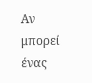Αν μπορεί ένας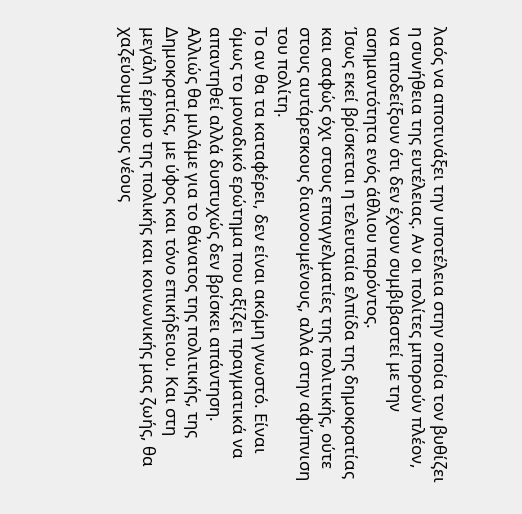λαός να αποτινάξει την υποτέλεια στην οποία τον βυθίζει η συνήθεια της ευτέλειας. Αν οι πολίτες μπορούν πλέον, να αποδείξουν ότι δεν έχουν συμβιβαστεί με την ασημαντότητα ενός άθλιου παρόντος.
Ίσως εκεί βρίσκεται η τελευταία ελπίδα της δημοκρατίας και σαφώς όχι στους επαγγελματίες της πολιτικής, ούτε στους αυτάρεσκους διανοουμένους, αλλά στην αφύπνιση του πολίτη.
Το αν θα τα καταφέρει, δεν είναι ακόμη γνωστό. Είναι όμως το μοναδικό ερώτημα που αξίζει πραγματικά να απαντηθεί αλλά δυστυχώς δεν βρίσκει απάντηση.
Αλλιώς θα μιλάμε για το θάνατος της πολιτικής, της Δημοκρατίας, με ύφος και τόνο επικήδειου. Και στη μεγάλη έρημο της πολικής και κοινωνικής μας ζωής, θα χαζεύουμε τους νέους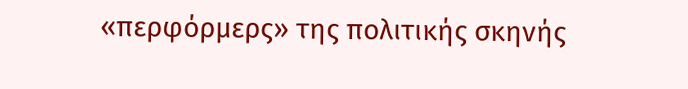«περφόρμερς» της πολιτικής σκηνής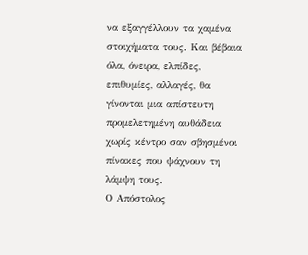να εξαγγέλλουν τα χαμένα στοιχήματα τους. Και βέβαια όλα, όνειρα, ελπίδες, επιθυμίες, αλλαγές, θα γίνονται μια απίστευτη προμελετημένη αυθάδεια χωρίς κέντρο σαν σβησμένοι πίνακες που ψάχνουν τη λάμψη τους.
Ο Απόστολος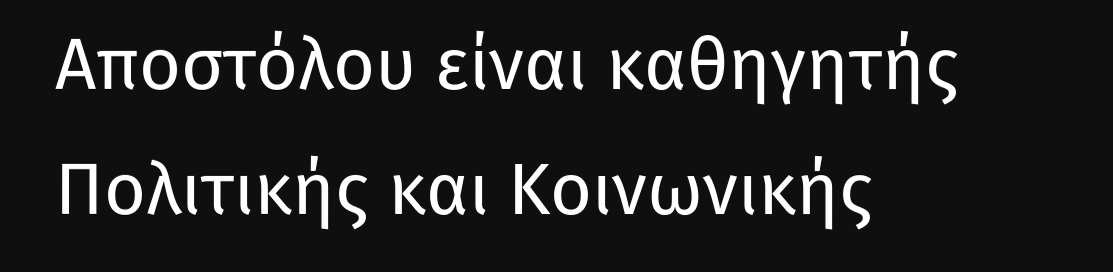Αποστόλου είναι καθηγητής Πολιτικής και Κοινωνικής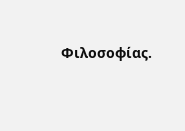Φιλοσοφίας.